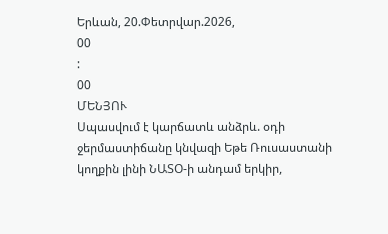Երևան, 20.Փետրվար.2026,
00
:
00
ՄԵՆՅՈՒ
Սպասվում է կարճատև անձրև. օդի ջերմաստիճանը կնվազի Եթե Ռուսաստանի կողքին լինի ՆԱՏՕ-ի անդամ երկիր,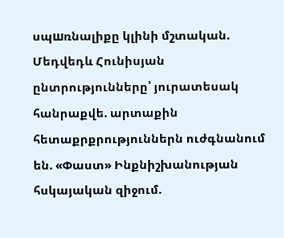սպшռնալիքը կլինի մշտական. Մեդվեդև Հունիսյան ընտրությունները՝ յուրատեսակ հանրաքվե. արտաքին հետաքրքրություններն ուժգնանում են. «Փաստ» Ինքնիշխանության հսկայական զիջում.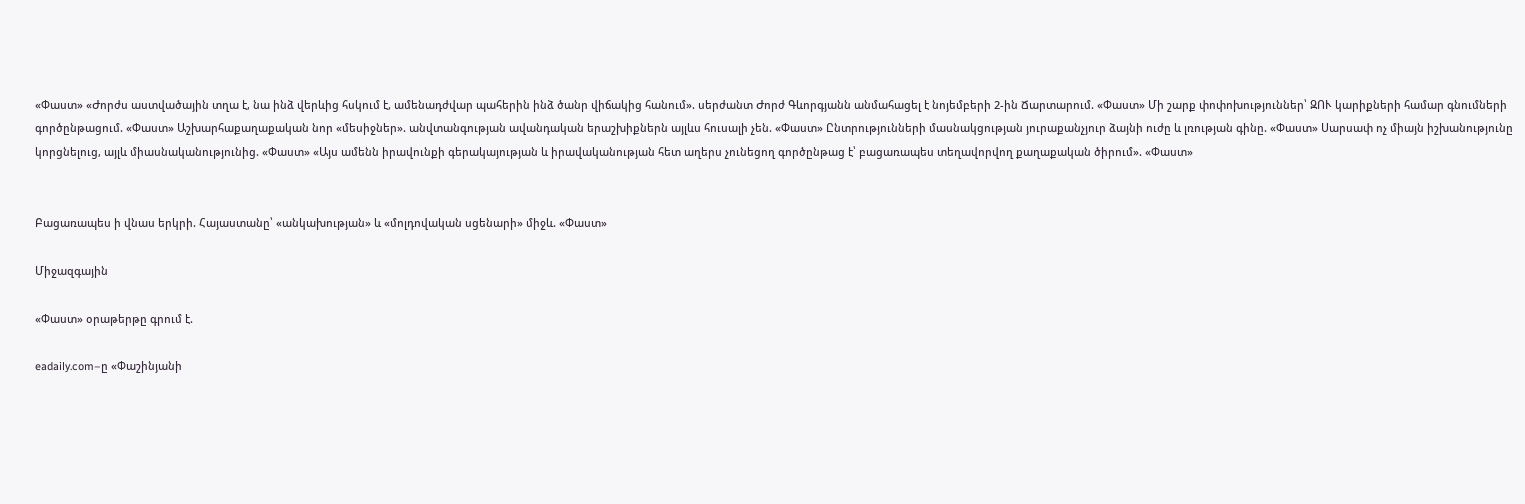«Փաստ» «Ժորժս աստվածային տղա է, նա ինձ վերևից հսկում է, ամենադժվար պահերին ինձ ծանր վիճակից հանում». սերժանտ Ժորժ Գևորգյանն անմահացել է նոյեմբերի 2-ին Ճարտարում. «Փաստ» Մի շարք փոփոխություններ՝ ԶՈՒ կարիքների համար գնումների գործընթացում. «Փաստ» Աշխարհաքաղաքական նոր «մեսիջներ». անվտանգության ավանդական երաշխիքներն այլևս հուսալի չեն. «Փաստ» Ընտրությունների մասնակցության յուրաքանչյուր ձայնի ուժը և լռության գինը. «Փաստ» Սարսափ ոչ միայն իշխանությունը կորցնելուց, այլև միասնականությունից. «Փաստ» «Այս ամենն իրավունքի գերակայության և իրավականության հետ աղերս չունեցող գործընթաց է՝ բացառապես տեղավորվող քաղաքական ծիրում». «Փաստ»


Բացառապես ի վնաս երկրի. Հայաստանը՝ «անկախության» և «մոլդովական սցենարի» միջև. «Փաստ»

Միջազգային

«Փաստ» օրաթերթը գրում է.

eadaily.com–ը «Փաշինյանի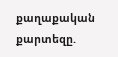քաղաքական քարտեզը.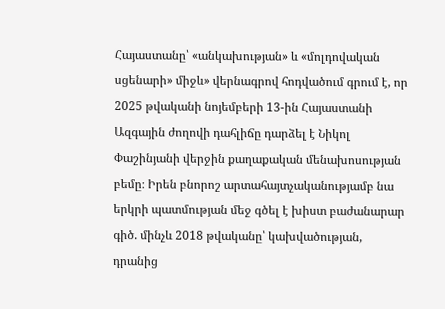Հայաստանը՝ «անկախության» և «մոլդովական սցենարի» միջև» վերնագրով հոդվածում գրում է, որ 2025 թվականի նոյեմբերի 13-ին Հայաստանի Ազգային ժողովի դահլիճը դարձել է Նիկոլ Փաշինյանի վերջին քաղաքական մենախոսության բեմը։ Իրեն բնորոշ արտահայտչականությամբ նա երկրի պատմության մեջ գծել է խիստ բաժանարար գիծ. մինչև 2018 թվականը՝ կախվածության, դրանից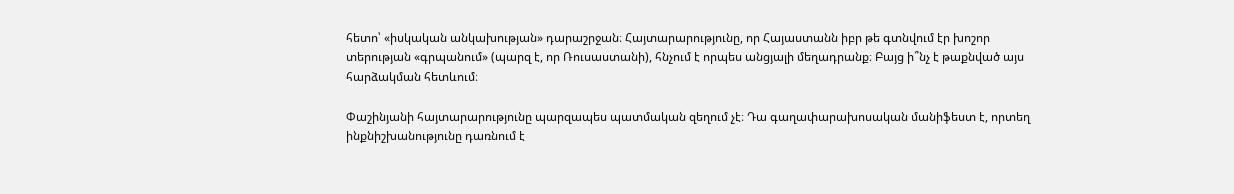հետո՝ «իսկական անկախության» դարաշրջան։ Հայտարարությունը, որ Հայաստանն իբր թե գտնվում էր խոշոր տերության «գրպանում» (պարզ է, որ Ռուսաստանի), հնչում է որպես անցյալի մեղադրանք։ Բայց ի՞նչ է թաքնված այս հարձակման հետևում։

Փաշինյանի հայտարարությունը պարզապես պատմական զեղում չէ։ Դա գաղափարախոսական մանիֆեստ է, որտեղ ինքնիշխանությունը դառնում է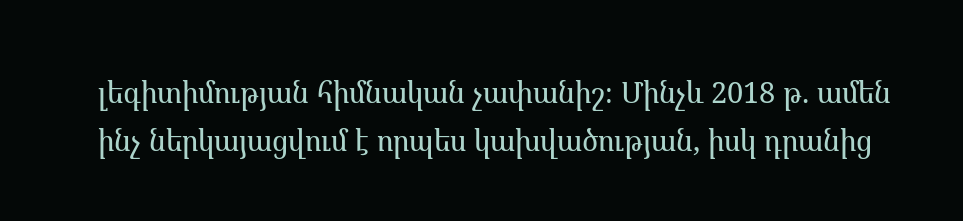լեգիտիմության հիմնական չափանիշ։ Մինչև 2018 թ. ամեն ինչ ներկայացվում է որպես կախվածության, իսկ դրանից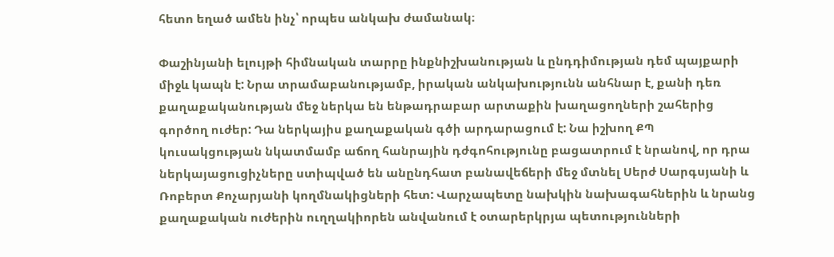հետո եղած ամեն ինչ՝ որպես անկախ ժամանակ։

Փաշինյանի ելույթի հիմնական տարրը ինքնիշխանության և ընդդիմության դեմ պայքարի միջև կապն է: Նրա տրամաբանությամբ, իրական անկախությունն անհնար է, քանի դեռ քաղաքականության մեջ ներկա են ենթադրաբար արտաքին խաղացողների շահերից գործող ուժեր: Դա ներկայիս քաղաքական գծի արդարացում է: Նա իշխող ՔՊ կուսակցության նկատմամբ աճող հանրային դժգոհությունը բացատրում է նրանով, որ դրա ներկայացուցիչները ստիպված են անընդհատ բանավեճերի մեջ մտնել Սերժ Սարգսյանի և Ռոբերտ Քոչարյանի կողմնակիցների հետ: Վարչապետը նախկին նախագահներին և նրանց քաղաքական ուժերին ուղղակիորեն անվանում է օտարերկրյա պետությունների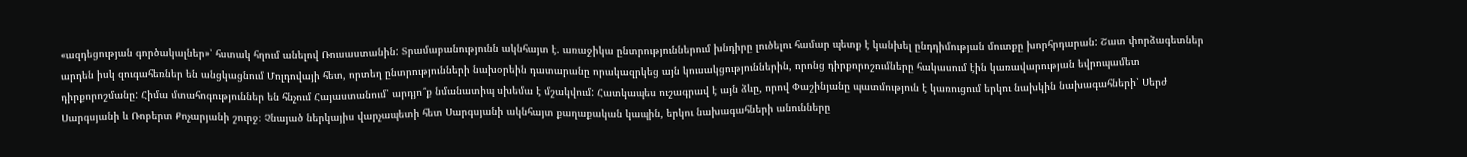«ազդեցության գործակալներ»՝ հստակ հղում անելով Ռուսաստանին: Տրամաբանությունն ակնհայտ է. առաջիկա ընտրություններում խնդիրը լուծելու համար պետք է կանխել ընդդիմության մուտքը խորհրդարան: Շատ փորձագետներ արդեն իսկ զուգահեռներ են անցկացնում Մոլդովայի հետ, որտեղ ընտրությունների նախօրեին դատարանը որակազրկեց այն կուսակցություններին, որոնց դիրքորոշումները հակասում էին կառավարության եվրոպամետ դիրքորոշմանը: Հիմա մտահոգություններ են հնչում Հայաստանում՝ արդյո՞ք նմանատիպ սխեմա է մշակվում: Հատկապես ուշագրավ է այն ձևը, որով Փաշինյանը պատմություն է կառուցում երկու նախկին նախագահների՝ Սերժ Սարգսյանի և Ռոբերտ Քոչարյանի շուրջ։ Չնայած ներկայիս վարչապետի հետ Սարգսյանի ակնհայտ քաղաքական կապին, երկու նախագահների անունները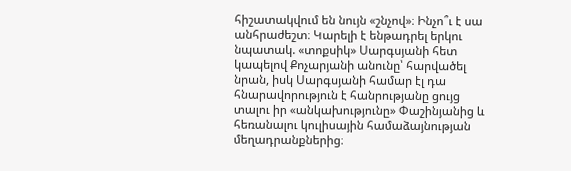հիշատակվում են նույն «շնչով»։ Ինչո՞ւ է սա անհրաժեշտ։ Կարելի է ենթադրել երկու նպատակ. «տոքսիկ» Սարգսյանի հետ կապելով Քոչարյանի անունը՝ հարվածել նրան, իսկ Սարգսյանի համար էլ դա հնարավորություն է հանրությանը ցույց տալու իր «անկախությունը» Փաշինյանից և հեռանալու կուլիսային համաձայնության մեղադրանքներից։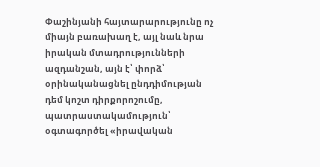Փաշինյանի հայտարարությունը ոչ միայն բառախաղ է, այլ նաև նրա իրական մտադրությունների ազդանշան, այն է՝ փորձ՝ օրինականացնել ընդդիմության դեմ կոշտ դիրքորոշումը, պատրաստակամություն՝ օգտագործել «իրավական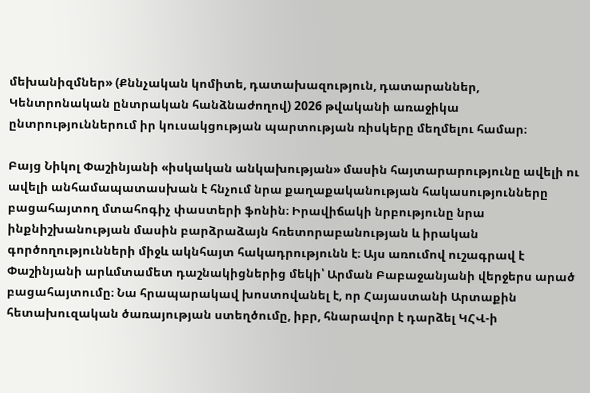մեխանիզմներ» (Քննչական կոմիտե, դատախազություն, դատարաններ, Կենտրոնական ընտրական հանձնաժողով) 2026 թվականի առաջիկա ընտրություններում իր կուսակցության պարտության ռիսկերը մեղմելու համար։

Բայց Նիկոլ Փաշինյանի «իսկական անկախության» մասին հայտարարությունը ավելի ու ավելի անհամապատասխան է հնչում նրա քաղաքականության հակասությունները բացահայտող մտահոգիչ փաստերի ֆոնին։ Իրավիճակի նրբությունը նրա ինքնիշխանության մասին բարձրաձայն հռետորաբանության և իրական գործողությունների միջև ակնհայտ հակադրությունն է։ Այս առումով ուշագրավ է Փաշինյանի արևմտամետ դաշնակիցներից մեկի՝ Արման Բաբաջանյանի վերջերս արած բացահայտումը։ Նա հրապարակավ խոստովանել է, որ Հայաստանի Արտաքին հետախուզական ծառայության ստեղծումը, իբր, հնարավոր է դարձել ԿՀՎ-ի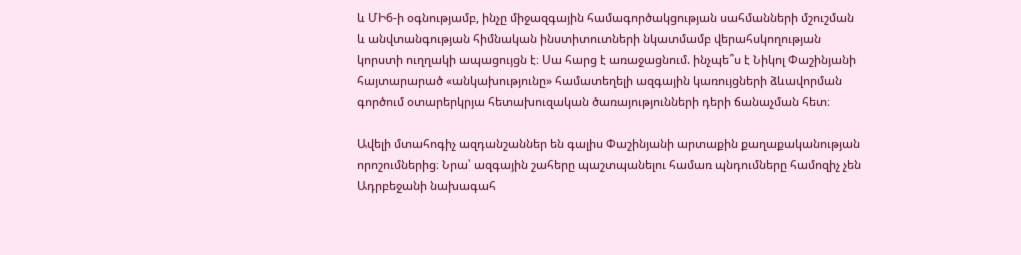և ՄԻ6-ի օգնությամբ, ինչը միջազգային համագործակցության սահմանների մշուշման և անվտանգության հիմնական ինստիտուտների նկատմամբ վերահսկողության կորստի ուղղակի ապացույցն է։ Սա հարց է առաջացնում. ինչպե՞ս է Նիկոլ Փաշինյանի հայտարարած «անկախությունը» համատեղելի ազգային կառույցների ձևավորման գործում օտարերկրյա հետախուզական ծառայությունների դերի ճանաչման հետ։

Ավելի մտահոգիչ ազդանշաններ են գալիս Փաշինյանի արտաքին քաղաքականության որոշումներից։ Նրա՝ ազգային շահերը պաշտպանելու համառ պնդումները համոզիչ չեն Ադրբեջանի նախագահ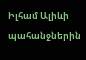Իլհամ Ալիևի պահանջներին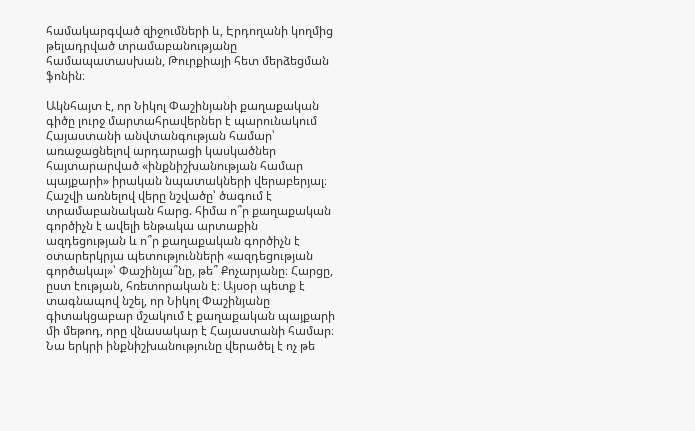համակարգված զիջումների և, Էրդողանի կողմից թելադրված տրամաբանությանը համապատասխան, Թուրքիայի հետ մերձեցման ֆոնին։

Ակնհայտ է, որ Նիկոլ Փաշինյանի քաղաքական գիծը լուրջ մարտահրավերներ է պարունակում Հայաստանի անվտանգության համար՝ առաջացնելով արդարացի կասկածներ հայտարարված «ինքնիշխանության համար պայքարի» իրական նպատակների վերաբերյալ։ Հաշվի առնելով վերը նշվածը՝ ծագում է տրամաբանական հարց. հիմա ո՞ր քաղաքական գործիչն է ավելի ենթակա արտաքին ազդեցության և ո՞ր քաղաքական գործիչն է օտարերկրյա պետությունների «ազդեցության գործակալ»՝ Փաշինյա՞նը, թե՞ Քոչարյանը։ Հարցը, ըստ էության, հռետորական է։ Այսօր պետք է տագնապով նշել, որ Նիկոլ Փաշինյանը գիտակցաբար մշակում է քաղաքական պայքարի մի մեթոդ, որը վնասակար է Հայաստանի համար։ Նա երկրի ինքնիշխանությունը վերածել է ոչ թե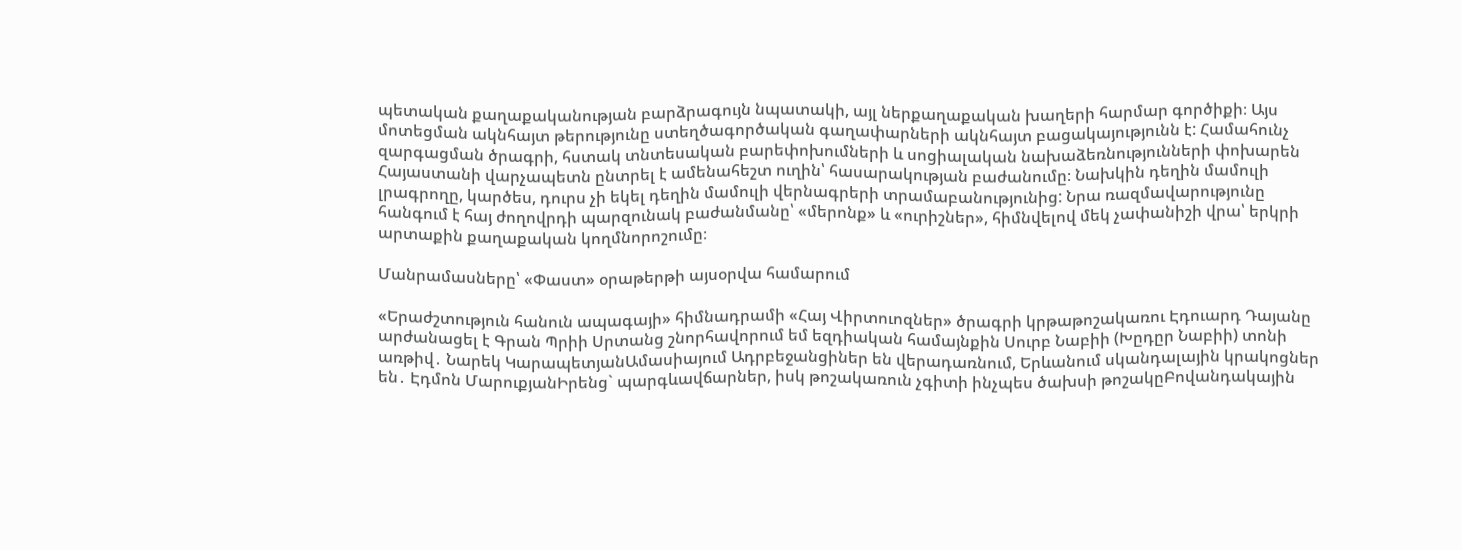պետական քաղաքականության բարձրագույն նպատակի, այլ ներքաղաքական խաղերի հարմար գործիքի։ Այս մոտեցման ակնհայտ թերությունը ստեղծագործական գաղափարների ակնհայտ բացակայությունն է: Համահունչ զարգացման ծրագրի, հստակ տնտեսական բարեփոխումների և սոցիալական նախաձեռնությունների փոխարեն Հայաստանի վարչապետն ընտրել է ամենահեշտ ուղին՝ հասարակության բաժանումը։ Նախկին դեղին մամուլի լրագրողը, կարծես, դուրս չի եկել դեղին մամուլի վերնագրերի տրամաբանությունից: Նրա ռազմավարությունը հանգում է հայ ժողովրդի պարզունակ բաժանմանը՝ «մերոնք» և «ուրիշներ», հիմնվելով մեկ չափանիշի վրա՝ երկրի արտաքին քաղաքական կողմնորոշումը։

Մանրամասները՝ «Փաստ» օրաթերթի այսօրվա համարում

«Երաժշտություն հանուն ապագայի» հիմնադրամի «Հայ Վիրտուոզներ» ծրագրի կրթաթոշակառու Էդուարդ Դայանը արժանացել է Գրան Պրիի Սրտանց շնորհավորում եմ եզդիական համայնքին Սուրբ Նաբիի (Խըդըր Նաբիի) տոնի առթիվ․ Նարեկ ԿարապետյանԱմասիայում Ադրբեջանցիներ են վերադառնում, Երևանում սկանդալային կրակոցներ են․ Էդմոն ՄարուքյանԻրենց` պարգևավճարներ, իսկ թոշակառուն չգիտի ինչպես ծախսի թոշակըԲովանդակային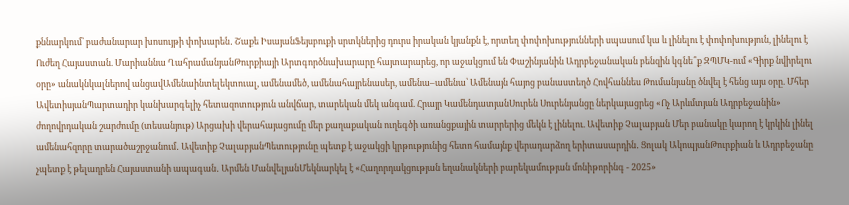քննարկում՝ բաժանարար խոսույթի փոխարեն․ Շաքե ԻսայանՖեյսբուքի սրտկներից դուրս իրական կյանքն է, որտեղ փոփոխությունների սպասում կա և լինելու է փոփոխություն, լինելու է Ուժեղ Հայաստան. Մարիաննա ՂահրամանյանԹուրքիայի Արտգործնախարարը հայտարարեց, որ աջակցում են Փաշինյանին Ադրբեջանական բենզին կգնե՞ք ԶՊՄԿ-ում «Գիրք նվիրելու օրը» անակնկալներով անցավԱմենաինտելեկտուալ, ամենամեծ, ամենահայրենասեր, ամենա–ամենա՝ Ամենայն հայոց բանաստեղծ Հովհաննես Թումանյանը ծնվել է հենց այս օրը. Մհեր ԱվետիսյանՊարտադիր կանխարգելիչ հետազոտություն անվճար, տարեկան մեկ անգամ. Հրայր ԿամենդատյանՍուրեն Սուրենյանցը ներկայացրեց «Ոչ Արևմտյան Ադրբեջանին» ժողովրդական շարժումը (տեսանյութ) Արցախի վերահայացումը մեր քաղաքական ուղեգծի առանցքային տարրերից մեկն է լինելու. Ավետիք Չալաբյան Մեր բանակը կարող է կրկին լինել ամենահզորը տարածաշրջանում․ Ավետիք ՉալաբյանՊետությունը պետք է աջակցի կրթությունից հետո համայնք վերադարձող երիտասարդին․ Ցոլակ ԱկոպյանԹուրքիան և Ադրբեջանը չպետք է թելադրեն Հայաստանի ապագան․ Արմեն ՄանվելյանՄեկնարկել է «Հաղորդակցության եղանակների բարեկամության մոնիթորինգ - 2025»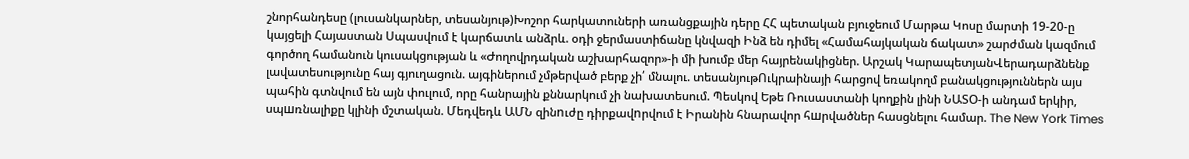շնորհանդեսը (լուսանկարներ, տեսանյութ)Խոշոր հարկատուների առանցքային դերը ՀՀ պետական բյուջեում Մարթա Կոսը մարտի 19-20-ը կայցելի Հայաստան Սպասվում է կարճատև անձրև. օդի ջերմաստիճանը կնվազի Ինձ են դիմել «Համահայկական ճակատ» շարժման կազմում գործող համանուն կուսակցության և «Ժողովրդական աշխարհազոր»-ի մի խումբ մեր հայրենակիցներ. Արշակ ԿարապետյանՎերադարձնենք լավատեսությունը հայ գյուղացուն. այգիներում չմթերված բերք չի՛ մնալու. տեսանյութՈւկրաինայի հարցով եռակողմ բանակցություններն այս պահին գտնվում են այն փուլում, որը հանրային քննարկում չի նախատեսում. Պեսկով Եթե Ռուսաստանի կողքին լինի ՆԱՏՕ-ի անդամ երկիր, սպшռնալիքը կլինի մշտական. Մեդվեդև ԱՄՆ զինnւժը դիրքավnրվում է Իրանին հնարավոր հшրվածներ հասցնելու համար. The New York Times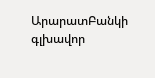ԱրարատԲանկի գլխավոր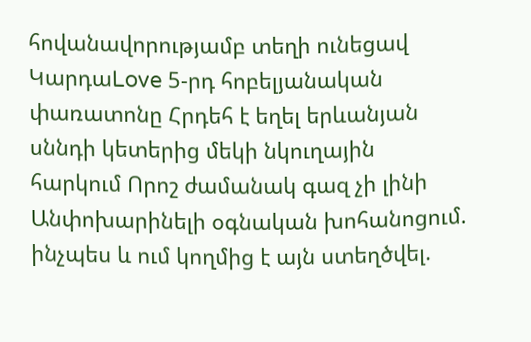հովանավորությամբ տեղի ունեցավ ԿարդաLove 5-րդ հոբելյանական փառատոնը Հրդեհ է եղել երևանյան սննդի կետերից մեկի նկուղային հարկում Որոշ ժամանակ գազ չի լինի Անփոխարինելի օգնական խոհանոցում. ինչպես և ում կողմից է այն ստեղծվել.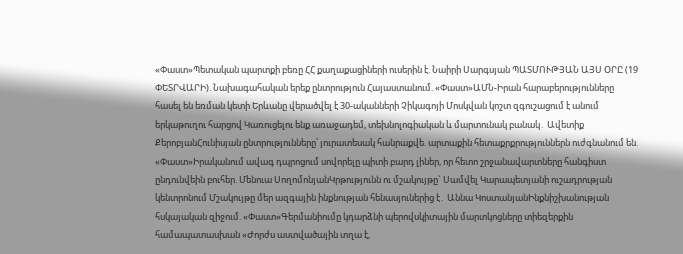«Փաստ»Պետական պարտքի բեռը ՀՀ քաղաքացիների ուսերին է. Նաիրի Սարգսյան ՊԱՏՄՈՒԹՅԱՆ ԱՅՍ ՕՐԸ (19 ՓԵՏՐՎԱՐԻ). Նախագահական երեք ընտրություն Հայաստանում. «Փաստ»ԱՄՆ-Իրան հարաբերությունները հասել են եռման կետի Երևանը վերածվել է 30-ականների Չիկագոյի Մոսկվան կոշտ զգուշացում է անում երկաթուղու հարցով Կառուցելու ենք առաջադեմ, տեխնոլոգիական և մարտունակ բանակ․ Ավետիք ՔերոբյանՀունիսյան ընտրությունները՝ յուրատեսակ հանրաքվե. արտաքին հետաքրքրություններն ուժգնանում են. «Փաստ»Իրականում ավագ դպրոցում սովորելը պիտի բարդ լիներ, որ հետո շրջանավարտները հանգիստ ընդունվեին բուհեր. Մենուա ՍողոմոնյանԿրթությունն ու մշակույթը` Սամվել Կարապետյանի ուշադրության կենտրոնում Մշակույթը մեր ազգային ինքնության հենասյուներից է․ Աննա ԿոստանյանԻնքնիշխանության հսկայական զիջում. «Փաստ»Գերմանիումը կդարձնի պերովսկիտային մարտկոցները տիեզերքին համապատասխան «Ժորժս աստվածային տղա է,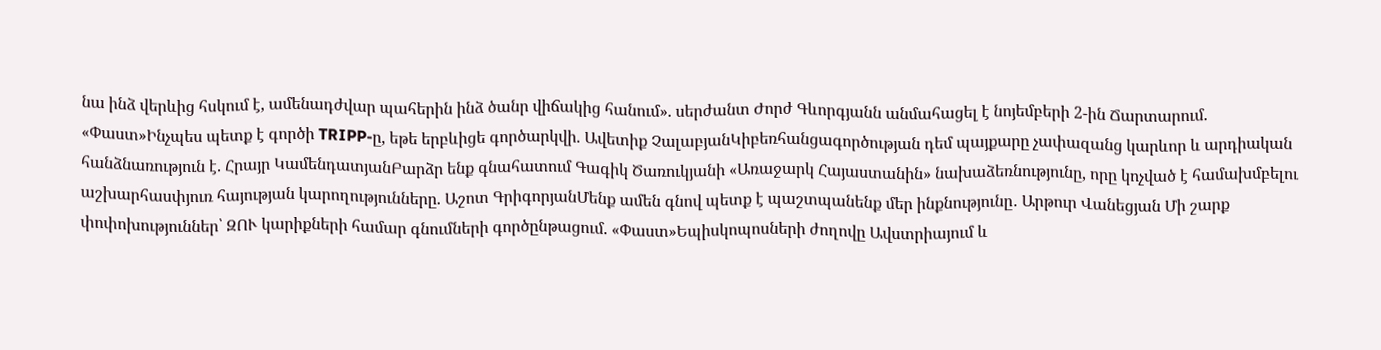նա ինձ վերևից հսկում է, ամենադժվար պահերին ինձ ծանր վիճակից հանում». սերժանտ Ժորժ Գևորգյանն անմահացել է նոյեմբերի 2-ին Ճարտարում. «Փաստ»Ինչպես պետք է գործի TRIPP-ը, եթե երբևիցե գործարկվի. Ավետիք ՉալաբյանԿիբեռհանցագործության դեմ պայքարը չափազանց կարևոր և արդիական հանձնառություն է. Հրայր ԿամենդատյանԲարձր ենք գնահատում Գագիկ Ծառուկյանի «Առաջարկ Հայաստանին» նախաձեռնությունը, որը կոչված է համախմբելու աշխարհասփյուռ հայության կարողությունները. Աշոտ ԳրիգորյանՄենք ամեն գնով պետք է պաշտպանենք մեր ինքնությունը․ Արթուր Վանեցյան Մի շարք փոփոխություններ՝ ԶՈՒ կարիքների համար գնումների գործընթացում. «Փաստ»Եպիսկոպոսների ժողովը Ավստրիայում և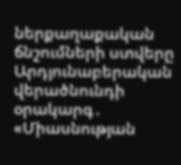ներքաղաքական ճնշումների ստվերը Արդյունաբերական վերածնունդի օրակարգ․ «Միասնության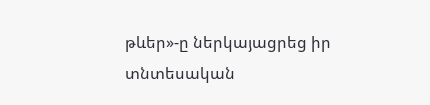թևեր»-ը ներկայացրեց իր տնտեսական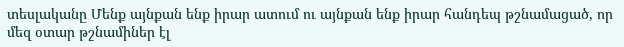տեսլականը Մենք այնքան ենք իրար ատում ու այնքան ենք իրար հանդեպ թշնամացած, որ մեզ օտար թշնամիներ էլ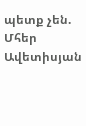պետք չեն. Մհեր Ավետիսյան